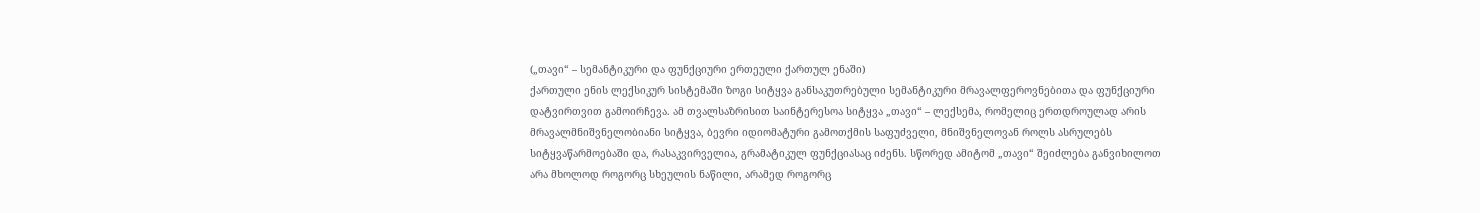(„თავი“ – სემანტიკური და ფუნქციური ერთეული ქართულ ენაში)
ქართული ენის ლექსიკურ სისტემაში ზოგი სიტყვა განსაკუთრებული სემანტიკური მრავალფეროვნებითა და ფუნქციური დატვირთვით გამოირჩევა. ამ თვალსაზრისით საინტერესოა სიტყვა „თავი“ – ლექსემა, რომელიც ერთდროულად არის მრავალმნიშვნელობიანი სიტყვა, ბევრი იდიომატური გამოთქმის საფუძველი, მნიშვნელოვან როლს ასრულებს სიტყვაწარმოებაში და, რასაკვირველია, გრამატიკულ ფუნქციასაც იძენს. სწორედ ამიტომ „თავი“ შეიძლება განვიხილოთ არა მხოლოდ როგორც სხეულის ნაწილი, არამედ როგორც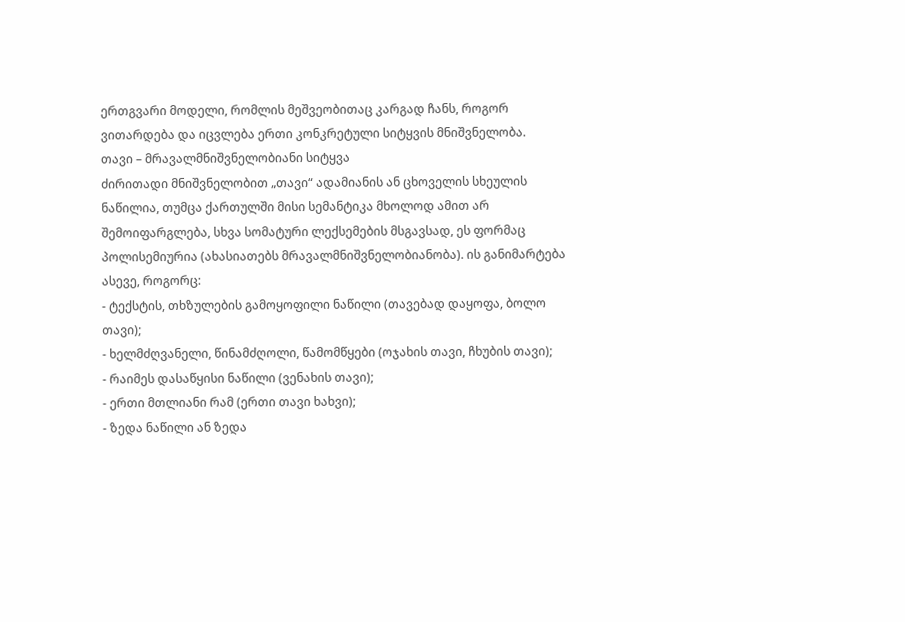ერთგვარი მოდელი, რომლის მეშვეობითაც კარგად ჩანს, როგორ ვითარდება და იცვლება ერთი კონკრეტული სიტყვის მნიშვნელობა.
თავი – მრავალმნიშვნელობიანი სიტყვა
ძირითადი მნიშვნელობით „თავი“ ადამიანის ან ცხოველის სხეულის ნაწილია, თუმცა ქართულში მისი სემანტიკა მხოლოდ ამით არ შემოიფარგლება, სხვა სომატური ლექსემების მსგავსად, ეს ფორმაც პოლისემიურია (ახასიათებს მრავალმნიშვნელობიანობა). ის განიმარტება ასევე, როგორც:
- ტექსტის, თხზულების გამოყოფილი ნაწილი (თავებად დაყოფა, ბოლო თავი);
- ხელმძღვანელი, წინამძღოლი, წამომწყები (ოჯახის თავი, ჩხუბის თავი);
- რაიმეს დასაწყისი ნაწილი (ვენახის თავი);
- ერთი მთლიანი რამ (ერთი თავი ხახვი);
- ზედა ნაწილი ან ზედა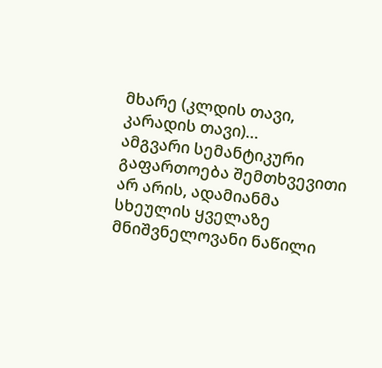მხარე (კლდის თავი, კარადის თავი)…
ამგვარი სემანტიკური გაფართოება შემთხვევითი არ არის, ადამიანმა სხეულის ყველაზე მნიშვნელოვანი ნაწილი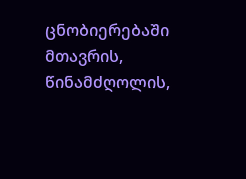ცნობიერებაში მთავრის, წინამძღოლის,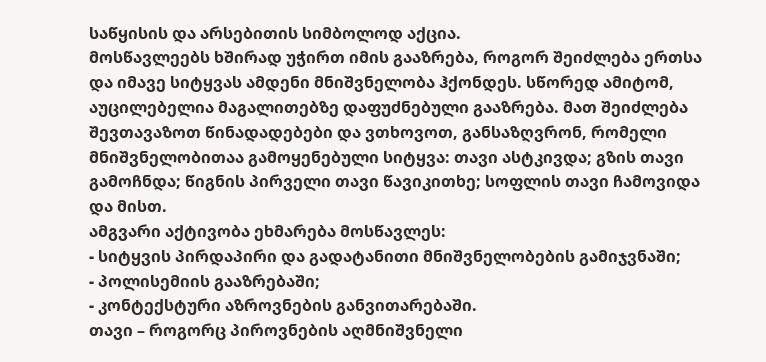საწყისის და არსებითის სიმბოლოდ აქცია.
მოსწავლეებს ხშირად უჭირთ იმის გააზრება, როგორ შეიძლება ერთსა და იმავე სიტყვას ამდენი მნიშვნელობა ჰქონდეს. სწორედ ამიტომ, აუცილებელია მაგალითებზე დაფუძნებული გააზრება. მათ შეიძლება შევთავაზოთ წინადადებები და ვთხოვოთ, განსაზღვრონ, რომელი მნიშვნელობითაა გამოყენებული სიტყვა: თავი ასტკივდა; გზის თავი გამოჩნდა; წიგნის პირველი თავი წავიკითხე; სოფლის თავი ჩამოვიდა და მისთ.
ამგვარი აქტივობა ეხმარება მოსწავლეს:
- სიტყვის პირდაპირი და გადატანითი მნიშვნელობების გამიჯვნაში;
- პოლისემიის გააზრებაში;
- კონტექსტური აზროვნების განვითარებაში.
თავი – როგორც პიროვნების აღმნიშვნელი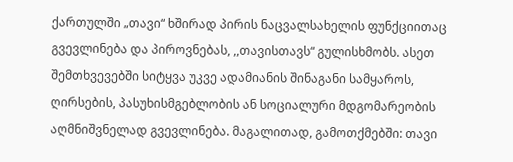ქართულში „თავი“ ხშირად პირის ნაცვალსახელის ფუნქციითაც გვევლინება და პიროვნებას, ,,თავისთავს“ გულისხმობს. ასეთ შემთხვევებში სიტყვა უკვე ადამიანის შინაგანი სამყაროს, ღირსების, პასუხისმგებლობის ან სოციალური მდგომარეობის აღმნიშვნელად გვევლინება. მაგალითად, გამოთქმებში: თავი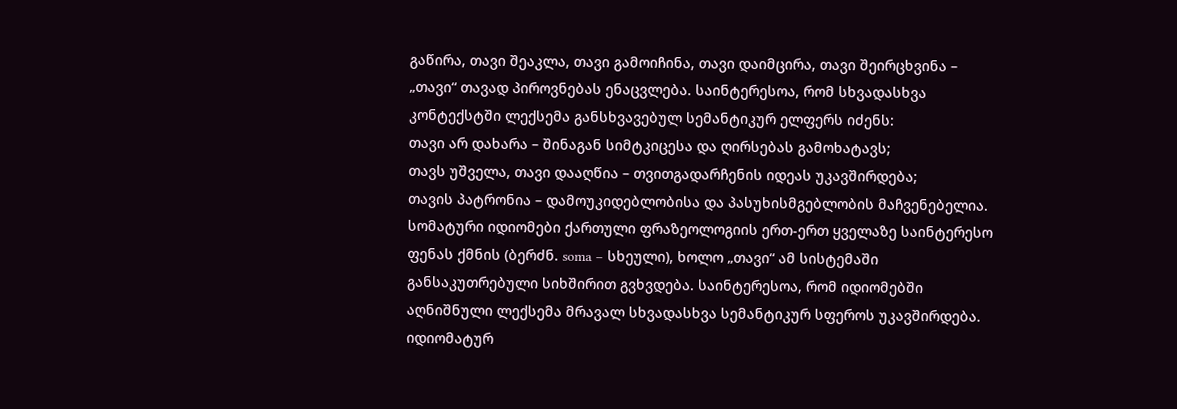გაწირა, თავი შეაკლა, თავი გამოიჩინა, თავი დაიმცირა, თავი შეირცხვინა – „თავი“ თავად პიროვნებას ენაცვლება. საინტერესოა, რომ სხვადასხვა კონტექსტში ლექსემა განსხვავებულ სემანტიკურ ელფერს იძენს:
თავი არ დახარა – შინაგან სიმტკიცესა და ღირსებას გამოხატავს;
თავს უშველა, თავი დააღწია – თვითგადარჩენის იდეას უკავშირდება;
თავის პატრონია – დამოუკიდებლობისა და პასუხისმგებლობის მაჩვენებელია.
სომატური იდიომები ქართული ფრაზეოლოგიის ერთ-ერთ ყველაზე საინტერესო ფენას ქმნის (ბერძნ. soma – სხეული), ხოლო „თავი“ ამ სისტემაში განსაკუთრებული სიხშირით გვხვდება. საინტერესოა, რომ იდიომებში აღნიშნული ლექსემა მრავალ სხვადასხვა სემანტიკურ სფეროს უკავშირდება. იდიომატურ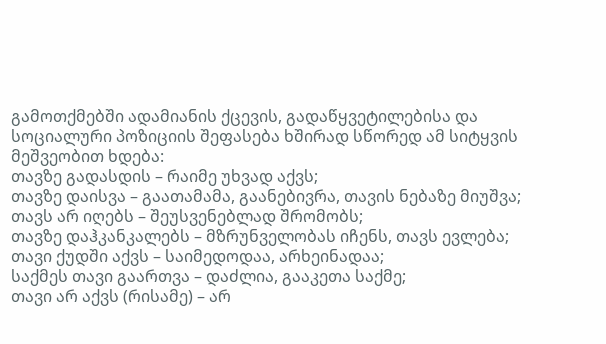გამოთქმებში ადამიანის ქცევის, გადაწყვეტილებისა და სოციალური პოზიციის შეფასება ხშირად სწორედ ამ სიტყვის მეშვეობით ხდება:
თავზე გადასდის – რაიმე უხვად აქვს;
თავზე დაისვა – გაათამამა, გაანებივრა, თავის ნებაზე მიუშვა;
თავს არ იღებს – შეუსვენებლად შრომობს;
თავზე დაჰკანკალებს – მზრუნველობას იჩენს, თავს ევლება;
თავი ქუდში აქვს – საიმედოდაა, არხეინადაა;
საქმეს თავი გაართვა – დაძლია, გააკეთა საქმე;
თავი არ აქვს (რისამე) – არ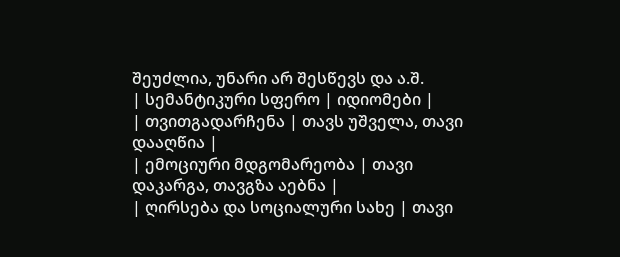შეუძლია, უნარი არ შესწევს და ა.შ.
| სემანტიკური სფერო | იდიომები |
| თვითგადარჩენა | თავს უშველა, თავი დააღწია |
| ემოციური მდგომარეობა | თავი დაკარგა, თავგზა აებნა |
| ღირსება და სოციალური სახე | თავი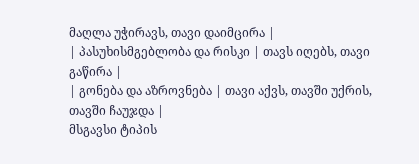მაღლა უჭირავს, თავი დაიმცირა |
| პასუხისმგებლობა და რისკი | თავს იღებს, თავი გაწირა |
| გონება და აზროვნება | თავი აქვს, თავში უქრის, თავში ჩაუჯდა |
მსგავსი ტიპის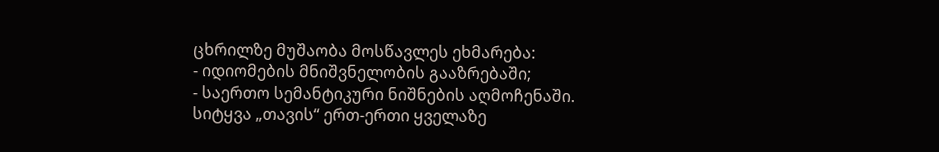ცხრილზე მუშაობა მოსწავლეს ეხმარება:
- იდიომების მნიშვნელობის გააზრებაში;
- საერთო სემანტიკური ნიშნების აღმოჩენაში.
სიტყვა „თავის“ ერთ-ერთი ყველაზე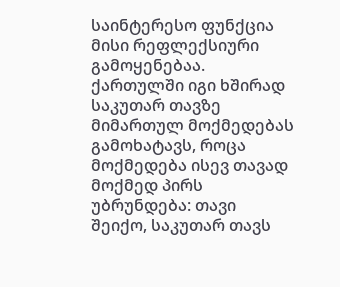საინტერესო ფუნქცია მისი რეფლექსიური გამოყენებაა. ქართულში იგი ხშირად საკუთარ თავზე მიმართულ მოქმედებას გამოხატავს, როცა მოქმედება ისევ თავად მოქმედ პირს უბრუნდება: თავი შეიქო, საკუთარ თავს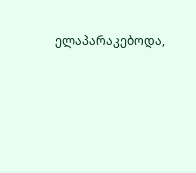ელაპარაკებოდა,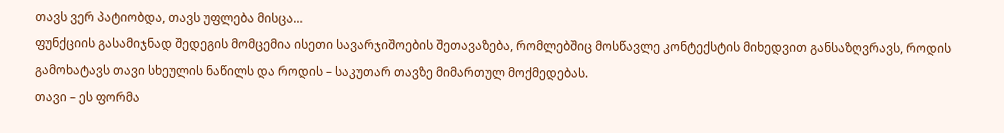თავს ვერ პატიობდა, თავს უფლება მისცა…
ფუნქციის გასამიჯნად შედეგის მომცემია ისეთი სავარჯიშოების შეთავაზება, რომლებშიც მოსწავლე კონტექსტის მიხედვით განსაზღვრავს, როდის გამოხატავს თავი სხეულის ნაწილს და როდის – საკუთარ თავზე მიმართულ მოქმედებას.
თავი – ეს ფორმა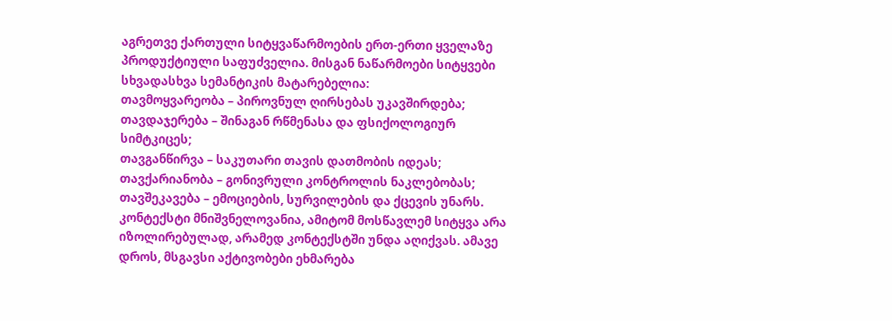აგრეთვე ქართული სიტყვაწარმოების ერთ-ერთი ყველაზე პროდუქტიული საფუძველია. მისგან ნაწარმოები სიტყვები სხვადასხვა სემანტიკის მატარებელია:
თავმოყვარეობა – პიროვნულ ღირსებას უკავშირდება;
თავდაჯერება – შინაგან რწმენასა და ფსიქოლოგიურ სიმტკიცეს;
თავგანწირვა – საკუთარი თავის დათმობის იდეას;
თავქარიანობა – გონივრული კონტროლის ნაკლებობას;
თავშეკავება – ემოციების, სურვილების და ქცევის უნარს.
კონტექსტი მნიშვნელოვანია, ამიტომ მოსწავლემ სიტყვა არა იზოლირებულად, არამედ კონტექსტში უნდა აღიქვას. ამავე დროს, მსგავსი აქტივობები ეხმარება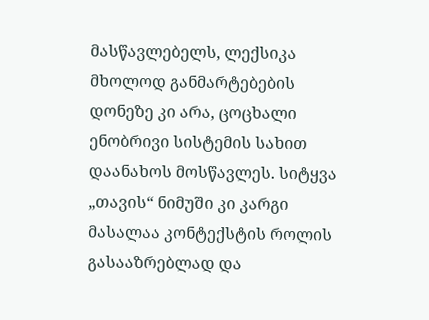მასწავლებელს, ლექსიკა მხოლოდ განმარტებების დონეზე კი არა, ცოცხალი ენობრივი სისტემის სახით დაანახოს მოსწავლეს. სიტყვა „თავის“ ნიმუში კი კარგი მასალაა კონტექსტის როლის გასააზრებლად და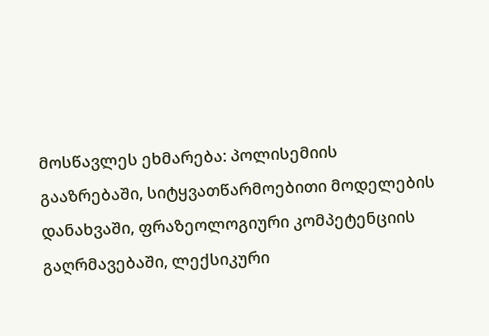მოსწავლეს ეხმარება: პოლისემიის გააზრებაში, სიტყვათწარმოებითი მოდელების დანახვაში, ფრაზეოლოგიური კომპეტენციის გაღრმავებაში, ლექსიკური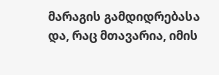მარაგის გამდიდრებასა და, რაც მთავარია, იმის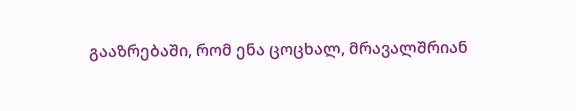გააზრებაში, რომ ენა ცოცხალ, მრავალშრიან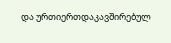და ურთიერთდაკავშირებულ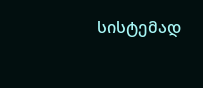სისტემად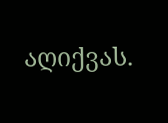აღიქვას.